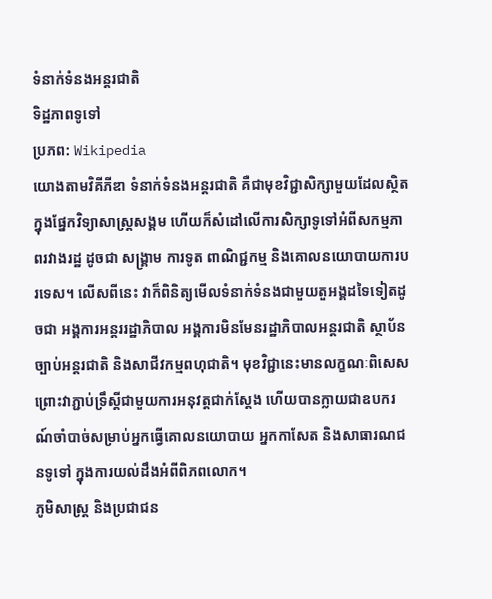ទំនាក់ទំនងអន្តរជាតិ
ទិដ្ឋភាពទូទៅ
ប្រភព: Wikipedia
យោងតាមវិគីភីឌា ទំនាក់ទំនងអន្តរជាតិ គឺជាមុខវិជ្ជាសិក្សាមួយដែលស្ថិតក្នុងផ្នែកវិទ្យាសាស្ត្រសង្គម ហើយក៏សំដៅលើការសិក្សាទូទៅអំពីសកម្មភាពរវាងរដ្ឋ ដូចជា សង្គ្រាម ការទូត ពាណិជ្ជកម្ម និងគោលនយោបាយការបរទេស។ លើសពីនេះ វាក៏ពិនិត្យមើលទំនាក់ទំនងជាមួយតួអង្គដទៃទៀតដូចជា អង្គការអន្តររដ្ឋាភិបាល អង្គការមិនមែនរដ្ឋាភិបាលអន្តរជាតិ ស្ថាប័នច្បាប់អន្តរជាតិ និងសាជីវកម្មពហុជាតិ។ មុខវិជ្ជានេះមានលក្ខណៈពិសេសព្រោះវាភ្ជាប់ទ្រឹស្តីជាមួយការអនុវត្តជាក់ស្តែង ហើយបានក្លាយជាឧបករណ៍ចាំបាច់សម្រាប់អ្នកធ្វើគោលនយោបាយ អ្នកកាសែត និងសាធារណជនទូទៅ ក្នុងការយល់ដឹងអំពីពិភពលោក។
ភូមិសាស្ត្រ និងប្រជាជន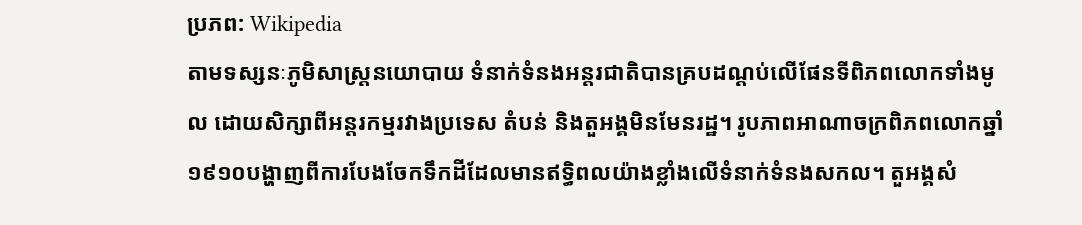ប្រភព: Wikipedia
តាមទស្សនៈភូមិសាស្ត្រនយោបាយ ទំនាក់ទំនងអន្តរជាតិបានគ្របដណ្ដប់លើផែនទីពិភពលោកទាំងមូល ដោយសិក្សាពីអន្តរកម្មរវាងប្រទេស តំបន់ និងតួអង្គមិនមែនរដ្ឋ។ រូបភាពអាណាចក្រពិភពលោកឆ្នាំ១៩១០បង្ហាញពីការបែងចែកទឹកដីដែលមានឥទ្ធិពលយ៉ាងខ្លាំងលើទំនាក់ទំនងសកល។ តួអង្គសំ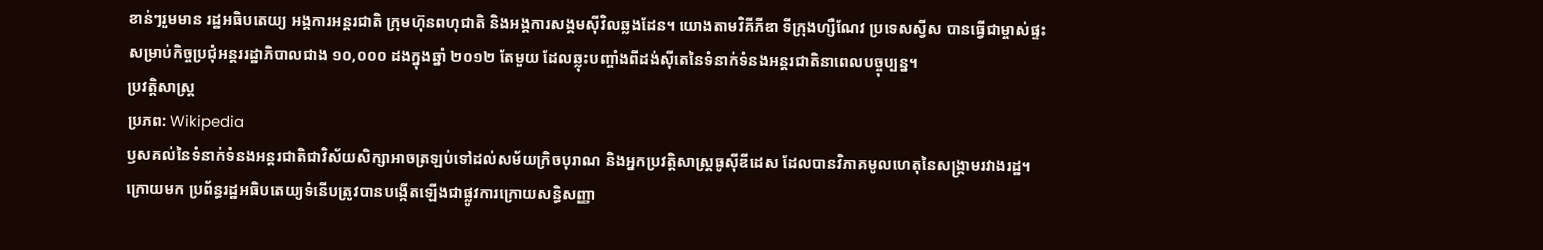ខាន់ៗរួមមាន រដ្ឋអធិបតេយ្យ អង្គការអន្តរជាតិ ក្រុមហ៊ុនពហុជាតិ និងអង្គការសង្គមស៊ីវិលឆ្លងដែន។ យោងតាមវិគីភីឌា ទីក្រុងហ្សឺណែវ ប្រទេសស្វីស បានធ្វើជាម្ចាស់ផ្ទះសម្រាប់កិច្ចប្រជុំអន្តររដ្ឋាភិបាលជាង ១០,០០០ ដងក្នុងឆ្នាំ ២០១២ តែមួយ ដែលឆ្លុះបញ្ចាំងពីដង់ស៊ីតេនៃទំនាក់ទំនងអន្តរជាតិនាពេលបច្ចុប្បន្ន។
ប្រវត្តិសាស្ត្រ
ប្រភព: Wikipedia
ឫសគល់នៃទំនាក់ទំនងអន្តរជាតិជាវិស័យសិក្សាអាចត្រឡប់ទៅដល់សម័យក្រិចបុរាណ និងអ្នកប្រវត្តិសាស្ត្រធូស៊ីឌីដេស ដែលបានវិភាគមូលហេតុនៃសង្គ្រាមរវាងរដ្ឋ។ ក្រោយមក ប្រព័ន្ធរដ្ឋអធិបតេយ្យទំនើបត្រូវបានបង្កើតឡើងជាផ្លូវការក្រោយសន្ធិសញ្ញា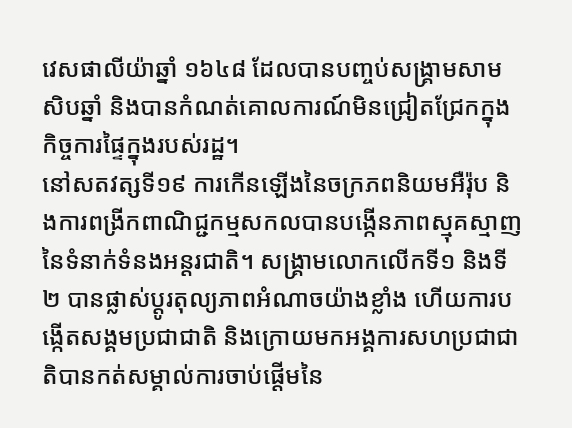វេសផាលីយ៉ាឆ្នាំ ១៦៤៨ ដែលបានបញ្ចប់សង្គ្រាមសាមសិបឆ្នាំ និងបានកំណត់គោលការណ៍មិនជ្រៀតជ្រែកក្នុងកិច្ចការផ្ទៃក្នុងរបស់រដ្ឋ។
នៅសតវត្សទី១៩ ការកើនឡើងនៃចក្រភពនិយមអឺរ៉ុប និងការពង្រីកពាណិជ្ជកម្មសកលបានបង្កើនភាពស្មុគស្មាញនៃទំនាក់ទំនងអន្តរជាតិ។ សង្គ្រាមលោកលើកទី១ និងទី២ បានផ្លាស់ប្ដូរតុល្យភាពអំណាចយ៉ាងខ្លាំង ហើយការបង្កើតសង្គមប្រជាជាតិ និងក្រោយមកអង្គការសហប្រជាជាតិបានកត់សម្គាល់ការចាប់ផ្ដើមនៃ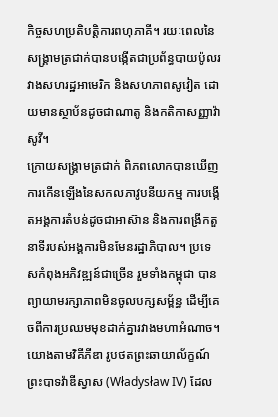កិច្ចសហប្រតិបត្តិការពហុភាគី។ រយៈពេលនៃសង្គ្រាមត្រជាក់បានបង្កើតជាប្រព័ន្ធបាយប៉ូលរវាងសហរដ្ឋអាមេរិក និងសហភាពសូវៀត ដោយមានស្ថាប័នដូចជាណាតូ និងកតិកាសញ្ញាវ៉ាសូវី។
ក្រោយសង្គ្រាមត្រជាក់ ពិភពលោកបានឃើញការកើនឡើងនៃសកលភាវូបនីយកម្ម ការបង្កើតអង្គការតំបន់ដូចជាអាស៊ាន និងការពង្រីកតួនាទីរបស់អង្គការមិនមែនរដ្ឋាភិបាល។ ប្រទេសកំពុងអភិវឌ្ឍន៍ជាច្រើន រួមទាំងកម្ពុជា បានព្យាយាមរក្សាភាពមិនចូលបក្សសម្ព័ន្ធ ដើម្បីគេចពីការប្រឈមមុខដាក់គ្នារវាងមហាអំណាច។ យោងតាមវិគីភីឌា រូបថតព្រះឆាយាល័ក្ខណ៍ព្រះបាទវ៉ាឌីស្វាស (Władysław IV) ដែល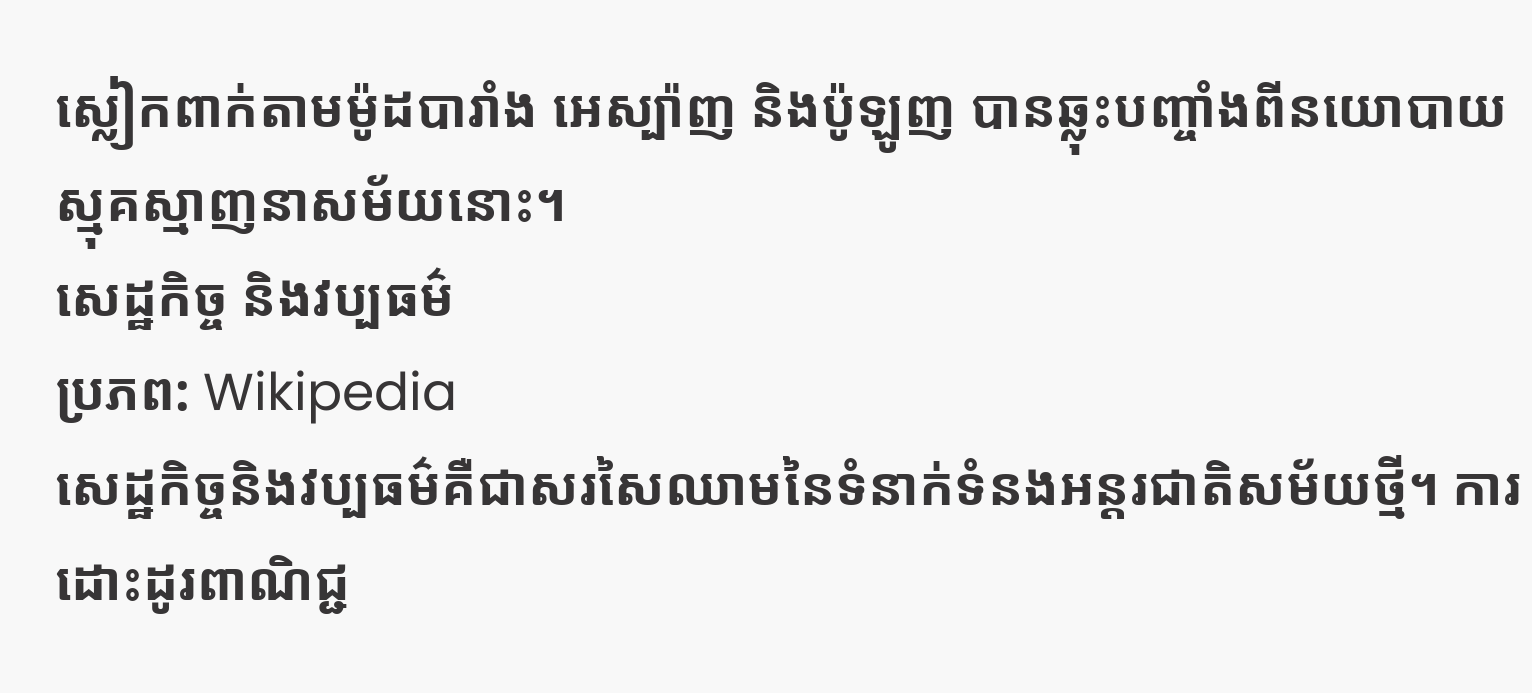ស្លៀកពាក់តាមម៉ូដបារាំង អេស្ប៉ាញ និងប៉ូឡូញ បានឆ្លុះបញ្ចាំងពីនយោបាយស្មុគស្មាញនាសម័យនោះ។
សេដ្ឋកិច្ច និងវប្បធម៌
ប្រភព: Wikipedia
សេដ្ឋកិច្ចនិងវប្បធម៌គឺជាសរសៃឈាមនៃទំនាក់ទំនងអន្តរជាតិសម័យថ្មី។ ការដោះដូរពាណិជ្ជ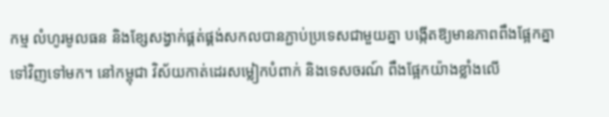កម្ម លំហូរមូលធន និងខ្សែសង្វាក់ផ្គត់ផ្គង់សកលបានភ្ជាប់ប្រទេសជាមួយគ្នា បង្កើតឱ្យមានភាពពឹងផ្អែកគ្នាទៅវិញទៅមក។ នៅកម្ពុជា វិស័យកាត់ដេរសម្លៀកបំពាក់ និងទេសចរណ៍ ពឹងផ្អែកយ៉ាងខ្លាំងលើ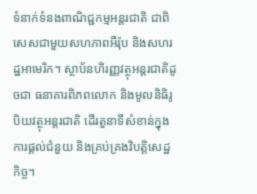ទំនាក់ទំនងពាណិជ្ជកម្មអន្តរជាតិ ជាពិសេសជាមួយសហភាពអឺរ៉ុប និងសហរដ្ឋអាមេរិក។ ស្ថាប័នហិរញ្ញវត្ថុអន្តរជាតិដូចជា ធនាគារពិភពលោក និងមូលនិធិរូបិយវត្ថុអន្តរជាតិ ដើរតួនាទីសំខាន់ក្នុងការផ្តល់ជំនួយ និងគ្រប់គ្រងវិបត្តិសេដ្ឋកិច្ច។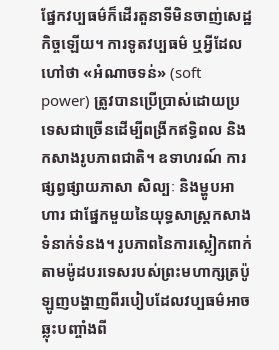ផ្នែកវប្បធម៌ក៏ដើរតួនាទីមិនចាញ់សេដ្ឋកិច្ចឡើយ។ ការទូតវប្បធម៌ ឬអ្វីដែលហៅថា «អំណាចទន់» (soft power) ត្រូវបានប្រើប្រាស់ដោយប្រទេសជាច្រើនដើម្បីពង្រីកឥទ្ធិពល និងកសាងរូបភាពជាតិ។ ឧទាហរណ៍ ការផ្សព្វផ្សាយភាសា សិល្បៈ និងម្ហូបអាហារ ជាផ្នែកមួយនៃយុទ្ធសាស្ត្រកសាងទំនាក់ទំនង។ រូបភាពនៃការស្លៀកពាក់តាមម៉ូដបរទេសរបស់ព្រះមហាក្សត្រប៉ូឡូញបង្ហាញពីរបៀបដែលវប្បធម៌អាចឆ្លុះបញ្ចាំងពី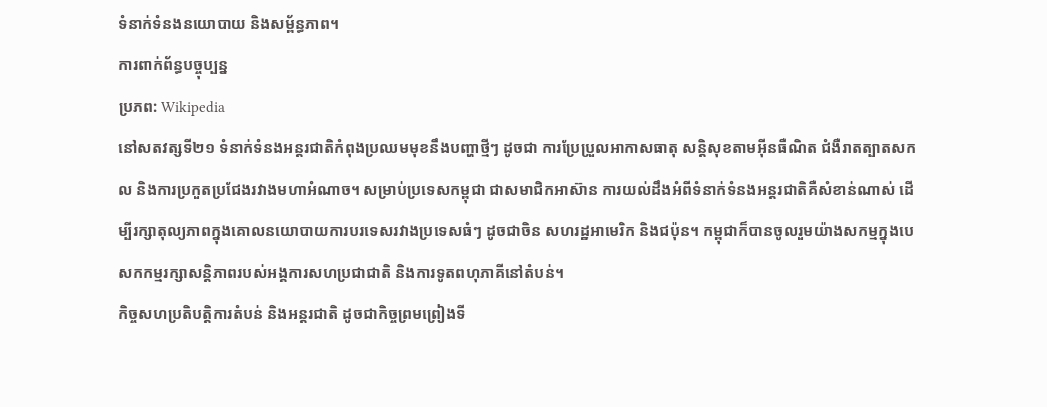ទំនាក់ទំនងនយោបាយ និងសម្ព័ន្ធភាព។
ការពាក់ព័ន្ធបច្ចុប្បន្ន
ប្រភព: Wikipedia
នៅសតវត្សទី២១ ទំនាក់ទំនងអន្តរជាតិកំពុងប្រឈមមុខនឹងបញ្ហាថ្មីៗ ដូចជា ការប្រែប្រួលអាកាសធាតុ សន្តិសុខតាមអ៊ីនធឺណិត ជំងឺរាតត្បាតសកល និងការប្រកួតប្រជែងរវាងមហាអំណាច។ សម្រាប់ប្រទេសកម្ពុជា ជាសមាជិកអាស៊ាន ការយល់ដឹងអំពីទំនាក់ទំនងអន្តរជាតិគឺសំខាន់ណាស់ ដើម្បីរក្សាតុល្យភាពក្នុងគោលនយោបាយការបរទេសរវាងប្រទេសធំៗ ដូចជាចិន សហរដ្ឋអាមេរិក និងជប៉ុន។ កម្ពុជាក៏បានចូលរួមយ៉ាងសកម្មក្នុងបេសកកម្មរក្សាសន្តិភាពរបស់អង្គការសហប្រជាជាតិ និងការទូតពហុភាគីនៅតំបន់។
កិច្ចសហប្រតិបត្តិការតំបន់ និងអន្តរជាតិ ដូចជាកិច្ចព្រមព្រៀងទី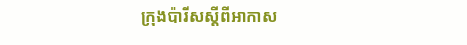ក្រុងប៉ារីសស្តីពីអាកាស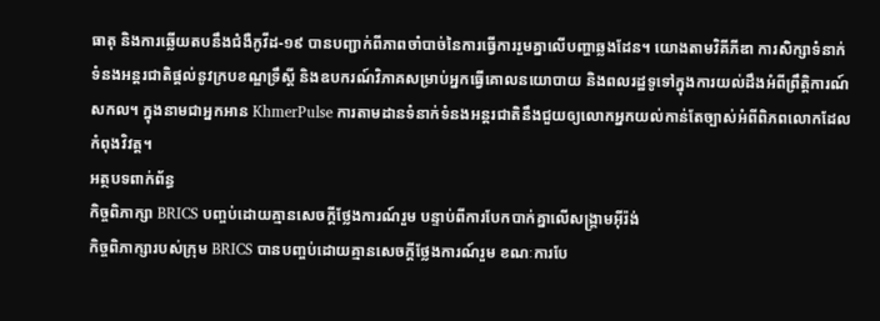ធាតុ និងការឆ្លើយតបនឹងជំងឺកូវីដ-១៩ បានបញ្ជាក់ពីភាពចាំបាច់នៃការធ្វើការរួមគ្នាលើបញ្ហាឆ្លងដែន។ យោងតាមវិគីភីឌា ការសិក្សាទំនាក់ទំនងអន្តរជាតិផ្តល់នូវក្របខណ្ឌទ្រឹស្តី និងឧបករណ៍វិភាគសម្រាប់អ្នកធ្វើគោលនយោបាយ និងពលរដ្ឋទូទៅក្នុងការយល់ដឹងអំពីព្រឹត្តិការណ៍សកល។ ក្នុងនាមជាអ្នកអាន KhmerPulse ការតាមដានទំនាក់ទំនងអន្តរជាតិនឹងជួយឲ្យលោកអ្នកយល់កាន់តែច្បាស់អំពីពិភពលោកដែលកំពុងវិវត្ត។
អត្ថបទពាក់ព័ន្ធ
កិច្ចពិភាក្សា BRICS បញ្ចប់ដោយគ្មានសេចក្តីថ្លែងការណ៍រួម បន្ទាប់ពីការបែកបាក់គ្នាលើសង្គ្រាមអ៊ីរ៉ង់
កិច្ចពិភាក្សារបស់ក្រុម BRICS បានបញ្ចប់ដោយគ្មានសេចក្តីថ្លែងការណ៍រួម ខណៈការបែ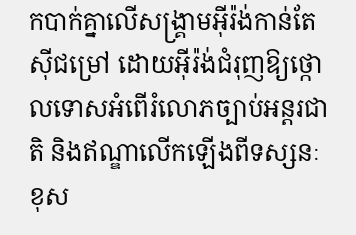កបាក់គ្នាលើសង្គ្រាមអ៊ីរ៉ង់កាន់តែស៊ីជម្រៅ ដោយអ៊ីរ៉ង់ជំរុញឱ្យថ្កោលទោសអំពើរំលោភច្បាប់អន្តរជាតិ និងឥណ្ឌាលើកឡើងពីទស្សនៈខុស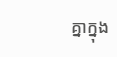គ្នាក្នុង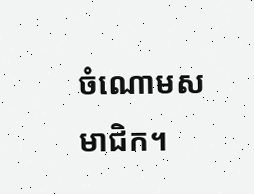ចំណោមសមាជិក។